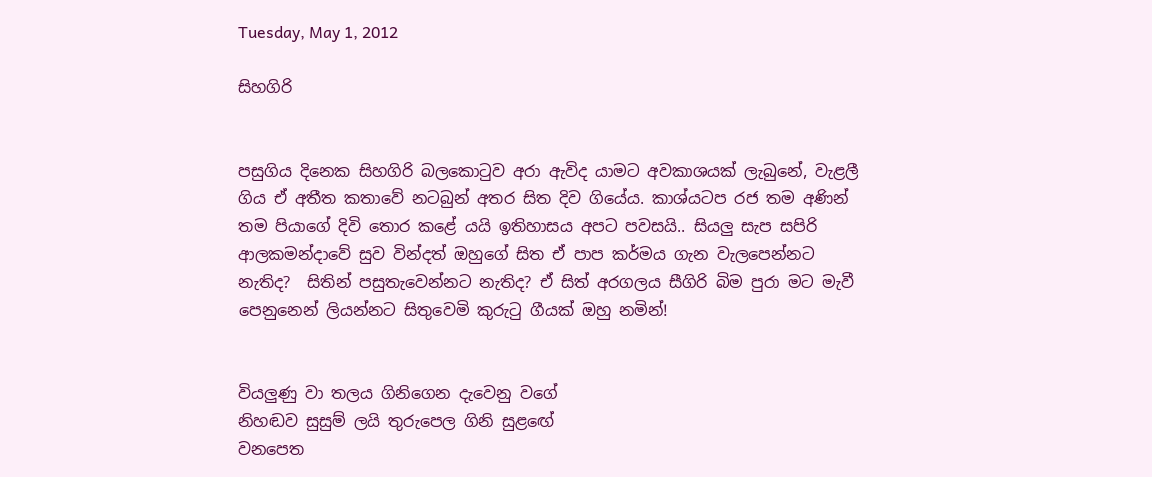Tuesday, May 1, 2012

සිහගිරි


පසුගිය දිනෙක සිහගිරි බලකොටුව අරා ඇවිද යාමට අවකාශයක් ලැබුනේ, වැළලී ගිය ඒ අතීත කතාවේ නටබුන් අතර සිත දිව ගියේය. කාශ්යටප රජ තම අණින් තම පියාගේ දිවි තොර කළේ යයි ඉතිහාසය අපට පවසයි.. සියලු සැප සපිරි ආලකමන්දාවේ සුව වින්දත් ඔහුගේ සිත ඒ පාප කර්මය ගැන වැලපෙන්නට නැතිද?  සිතින් පසුතැවෙන්නට නැතිද? ඒ සිත් අරගලය සීගිරි බිම පුරා මට මැවී පෙනුනෙන් ලියන්නට සිතුවෙමි කුරුටු ගීයක් ඔහු නමින්!


වියලුණු වා තලය ගිනිගෙන දැවෙනු වගේ
නිහඬව සුසුම් ලයි තුරුපෙල ගිනි සුළ‍ඟේ
වනපෙත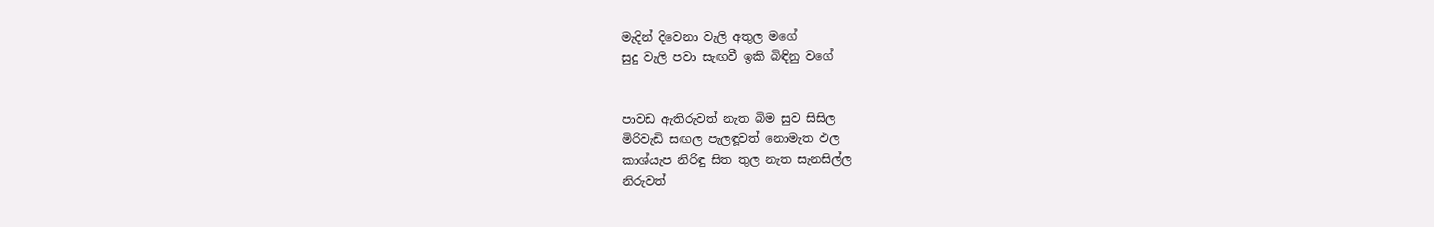මැදින් දිවෙනා වැලි අතුල මගේ
සුදු වැලි පවා සැඟවී ඉකි බිඳිනු වගේ


පාවඩ ඇතිරුවත් නැත බිම සුව සිසිල
මිරිවැඩි සඟල පැලඳූවත් නොමැත ඵල
කාශ්යැප නිරිඳු සිත තුල නැත සැනසිල්ල
නිරුවත්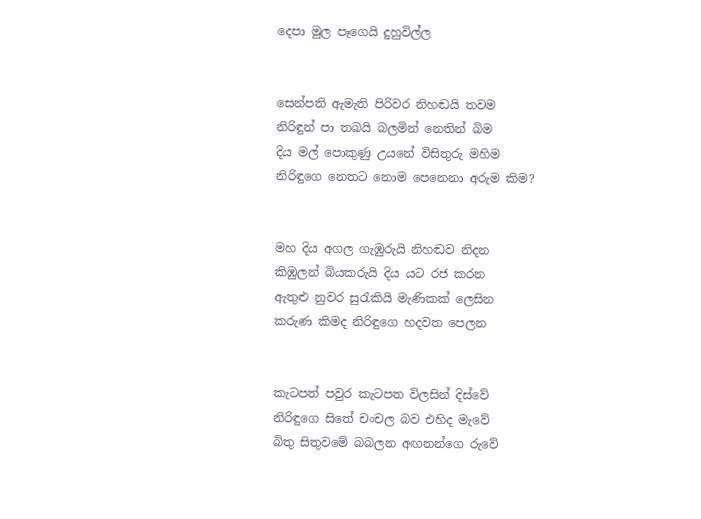දෙපා මුල පෑගෙයි දුහුවිල්ල


සෙන්පති ඇමැති පිරිවර නිහඬයි තවම
නිරිඳුන් පා තබයි බලමින් නෙතින් බිම
දිය මල් පොකුණු උයනේ විසිතුරු මහිම
නිරිඳුගෙ නෙතට නොම පෙනෙනා අරුම කිම?


මහ දිය අගල ගැඹුරුයි නිහඬව නිදන
කිඹුලන් බියකරුයි දිය යට රජ කරන
ඇතුළු නුවර සුරැකියි මැණිකක් ලෙසින
කරුණ කිමද නිරිඳුගෙ හදවත පෙලන


කැටපත් පවුර කැටපත විලසින් දිස්වේ
නිරිඳුගෙ සිතේ චංචල බව එහිද මැවේ
බිතු සිතුවමේ බබලන අඟනන්ගෙ රුවේ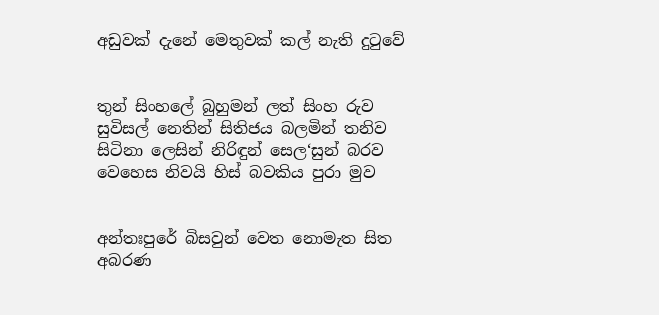අඩුවක් දැනේ මෙතුවක් කල් නැති දුටුවේ


තුන් සිංහලේ බුහුමන් ලත් සිංහ රුව
සුවිසල් නෙතින් සිතිජය බලමින් තනිව
සිටිනා ලෙසින් නිරිඳුන් සෙල‘සුන් බරව
වෙහෙස නිවයි හිස් බවකිය පුරා මුව


අන්තඃපුරේ බිසවුන් වෙත නොමැත සිත
අබරණ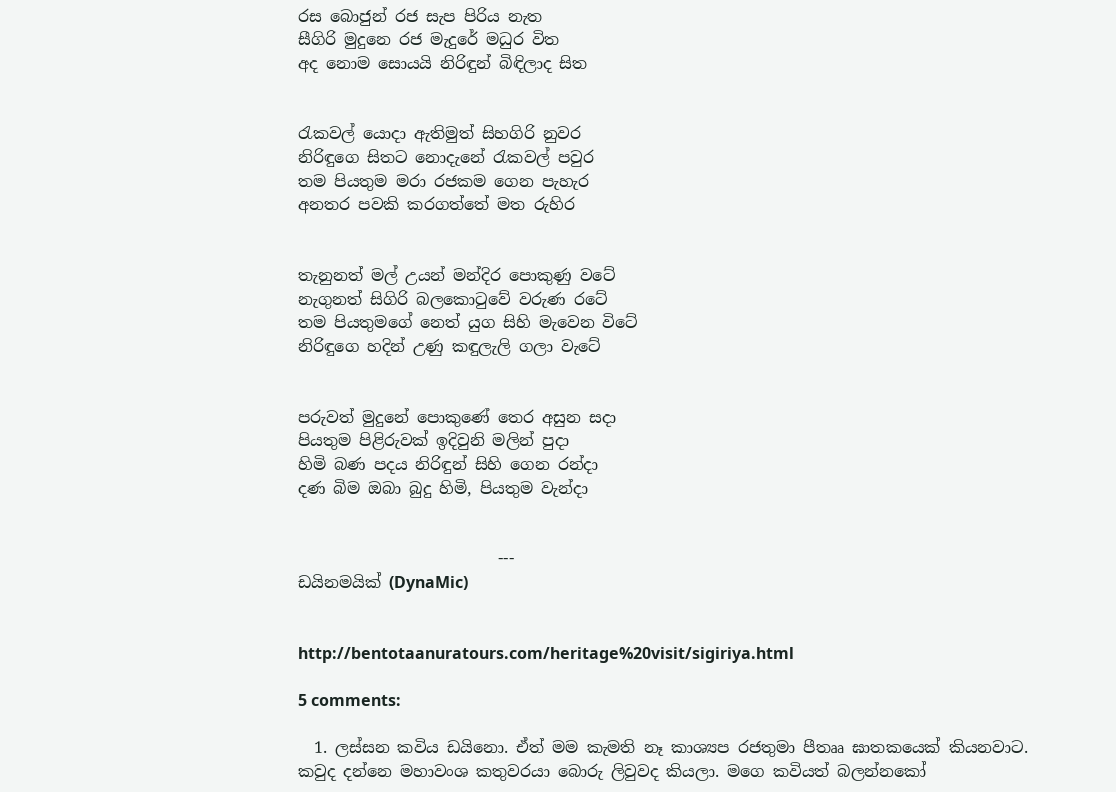රස බොජුන් රජ සැප පිරිය නැත
සීගිරි මුදුනෙ රජ මැදුරේ මධුර විත
අද නොම සොයයි නිරිඳුන් බිඳිලාද සිත


රැකවල් යොදා ඇතිමුත් සිහගිරි නුවර
නිරිඳුගෙ සිතට නොදැනේ රැකවල් පවුර
තම පියතුම මරා රජකම ගෙන පැහැර
අනතර පවකි කරගත්තේ මත රුහිර


තැනුනත් මල් උයන් මන්දිර පොකුණු වටේ
නැගුනත් සිගිරි බලකොටුවේ වරුණ රටේ
තම පියතුමගේ නෙත් යුග සිහි මැවෙන විටේ
නිරිඳුගෙ හදින් උණු කඳුලැලි ගලා වැටේ


පරුවත් මුදුනේ පොකුණේ තෙර අසුන සදා
පියතුම පිළිරුවක් ඉදිවුනි මලින් පුදා
හිමි බණ පදය නිරිඳුන් සිහි ගෙන රන්දා
දණ බිම ඔබා බුදු හිමි, පියතුම වැන්දා


                         ---
ඩයිනමයික් (DynaMic)


http://bentotaanuratours.com/heritage%20visit/sigiriya.html

5 comments:

  1. ලස්සන කවිය ඩයිනො. ඒත් මම කැමති නෑ කාශ්‍යප රජතුමා පීතෲ ඝාතකයෙක් කියනවාට. කවුද දන්නෙ මහාවංශ කතුවරයා බොරු ලිවුවද කියලා. මගෙ කවියත් බලන්නකෝ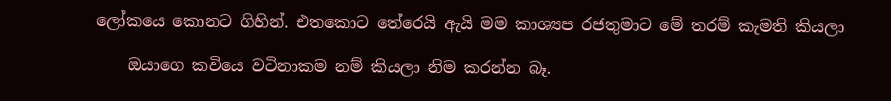ලෝකයෙ කොනට ගිහින්. එතකොට තේරෙයි ඇයි මම කාශ්‍යප රජතුමාට මේ තරම් කැමති කියලා

    ඔයාගෙ කවියෙ වටිනාකම නම් කියලා නිම කරන්න බෑ.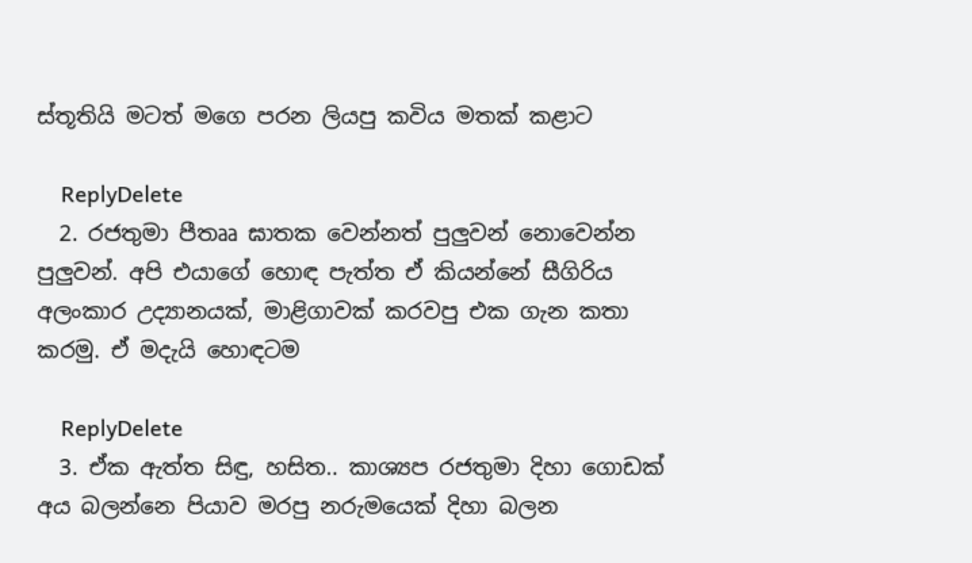ස්තූතියි මටත් මගෙ පරන ලියපු කවිය මතක් කළාට

    ReplyDelete
  2. රජතුමා පීතෲ ඝාතක වෙන්නත් පුලුවන් නොවෙන්න පුලුවන්. අපි එයාගේ හොඳ පැත්ත ඒ කියන්නේ සීගිරිය අලංකාර උද්‍යානයක්, මාළිගාවක් කරවපු එක ගැන කතා කරමු. ඒ මදැයි හොඳටම

    ReplyDelete
  3. ඒක ඇත්ත සිඳු, හසිත.. කාශ්‍යප රජතුමා දිහා ගොඩක් අය බලන්නෙ පියාව මරපු නරුමයෙක් දිහා බලන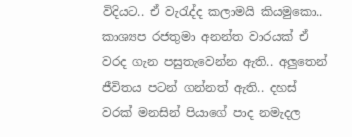විදියට.. ඒ වැරැද්ද කලාමයි කියමුකො.. කාශ්‍යප රජතුමා අනන්ත වාරයක් ඒ වරද ගැන පසුතැවෙන්න ඇති.. අලුතෙන් ජීවිතය පටන් ගන්නත් ඇති.. දහස් වරක් මනසින් පියාගේ පාද නමැදල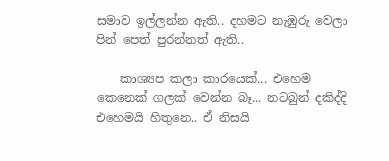සමාව ඉල්ලන්න ඇති.. දහමට නැඹුරු වෙලා පින් පෙත් පුරන්නත් ඇති..

    කාශ්‍යප කලා කාරයෙක්... එහෙම කෙනෙක් ගලක් වෙන්න බෑ... නටබුන් දකිද්දි එහෙමයි හිතුනෙ.. ඒ නිසයි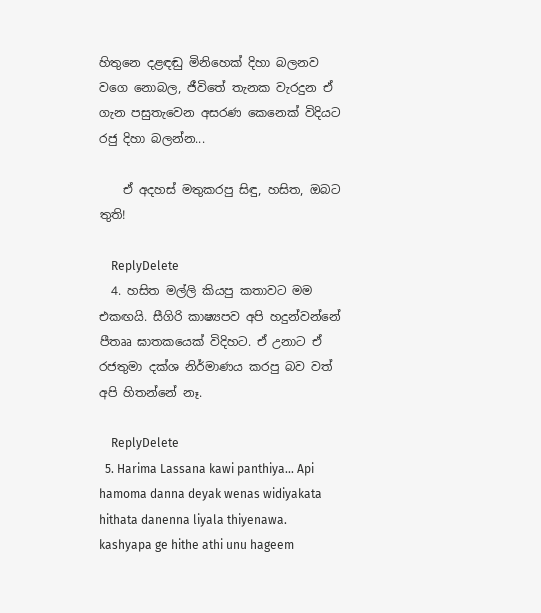හිතුනෙ දළඳඬු මිනිහෙක් දිහා බලනව වගෙ නොබල, ජීවිතේ තැනක වැරදුන ඒ ගැන පසුතැවෙන අසරණ කෙනෙක් විදියට රජු දිහා බලන්න...

    ඒ අදහස් මතුකරපු සිඳු, හසිත, ඔබට තුති!

    ReplyDelete
  4. හසිත මල්ලි කියපු කතාවට මම එකඟයි. සීගිරි කාෂ්‍යපව අපි හදුන්වන්නේ පීතෲ ඝාතකයෙක් විදිහට. ඒ උනාට ඒ රජතුමා දක්ශ නිර්මාණය කරපු බව වත් අපි හිතන්නේ නෑ.

    ReplyDelete
  5. Harima Lassana kawi panthiya... Api hamoma danna deyak wenas widiyakata hithata danenna liyala thiyenawa. kashyapa ge hithe athi unu hageem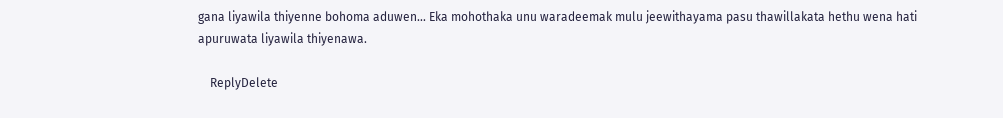gana liyawila thiyenne bohoma aduwen... Eka mohothaka unu waradeemak mulu jeewithayama pasu thawillakata hethu wena hati apuruwata liyawila thiyenawa.

    ReplyDelete